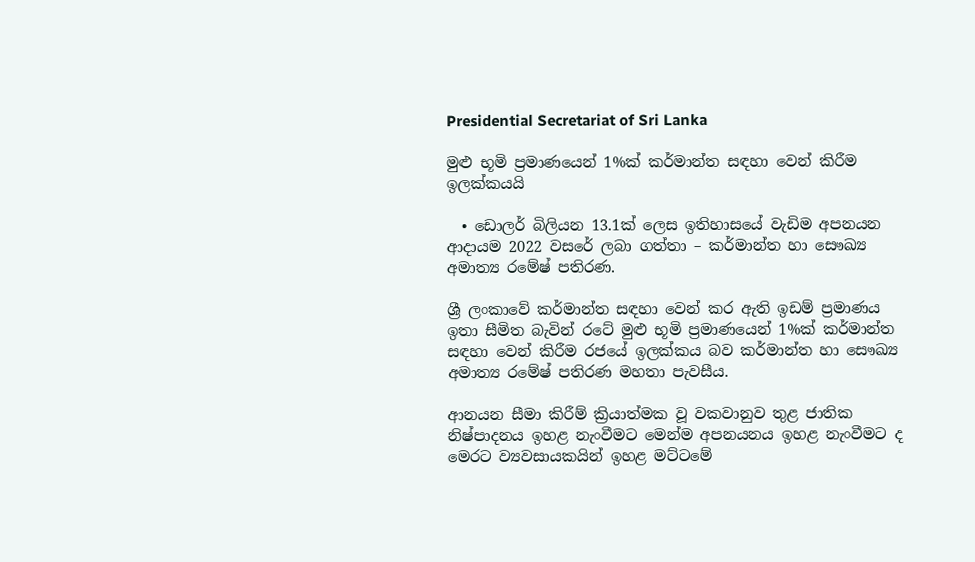Presidential Secretariat of Sri Lanka

මුළු භූමි ප්‍රමාණයෙන් 1%ක් කර්මාන්ත සඳහා වෙන් කිරීම ඉලක්කයයි

  • ඩොලර් බිලියන 13.1ක් ලෙස ඉතිහාසයේ වැඩිම අපනයන ආදායම 2022 වසරේ ලබා ගත්තා – කර්මාන්ත හා සෞඛ්‍ය අමාත්‍ය රමේෂ් පතිරණ.

ශ්‍රී ලංකාවේ කර්මාන්ත සඳහා වෙන් කර ඇති ඉඩම් ප්‍රමාණය ඉතා සීමිත බැවින් රටේ මුළු භූමි ප්‍රමාණයෙන් 1%ක් කර්මාන්ත සඳහා වෙන් කිරීම රජයේ ඉලක්කය බව කර්මාන්ත හා සෞඛ්‍ය අමාත්‍ය රමේෂ් පතිරණ මහතා පැවසීය.

ආනයන සීමා කිරීම් ක්‍රියාත්මක වූ වකවානුව තුළ ජාතික නිෂ්පාදනය ඉහළ නැංවීමට මෙන්ම අපනයනය ඉහළ නැංවීමට ද මෙරට ව්‍යවසායකයින් ඉහළ මට්ටමේ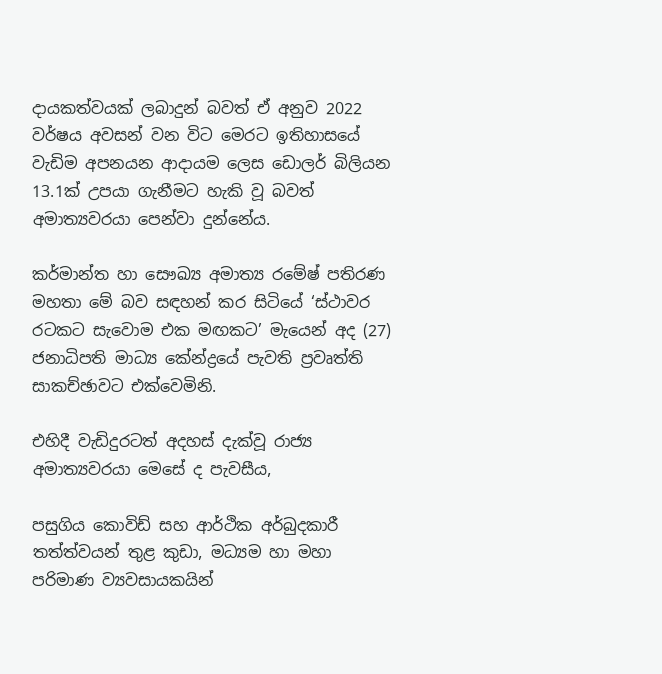දායකත්වයක් ලබාදුන් බවත් ඒ අනුව 2022 වර්ෂය අවසන් වන විට මෙරට ඉතිහාසයේ වැඩිම අපනයන ආදායම ලෙස ඩොලර් බිලියන 13.1ක් උපයා ගැනීමට හැකි වූ බවත් අමාත්‍යවරයා පෙන්වා දුන්නේය.

කර්මාන්ත හා සෞඛ්‍ය අමාත්‍ය රමේෂ් පතිරණ මහතා මේ බව සඳහන් කර සිටියේ ‘ස්ථාවර රටකට සැවොම එක මඟකට’ මැයෙන් අද (27) ජනාධිපති මාධ්‍ය කේන්ද්‍රයේ පැවති ප්‍රවෘත්ති සාකච්ඡාවට එක්වෙමිනි.

එහිදී වැඩිදුරටත් අදහස් දැක්වූ රාජ්‍ය අමාත්‍යවරයා මෙසේ ද පැවසීය,

පසුගිය කොවිඩ් සහ ආර්ථික අර්බුදකාරී තත්ත්වයන් තුළ කුඩා, මධ්‍යම හා මහා පරිමාණ ව්‍යවසායකයින්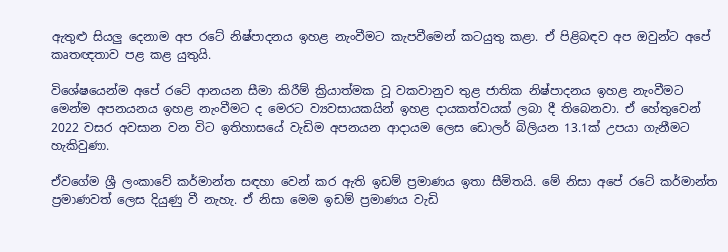ඇතුළු සියලු දෙනාම අප රටේ නිෂ්පාදනය ඉහළ නැංවීමට කැපවීමෙන් කටයුතු කළා. ඒ පිළිබඳව අප ඔවුන්ට අපේ කෘතඥතාව පළ කළ යුතුයි.

විශේෂයෙන්ම අපේ රටේ ආනයන සීමා කිරීම් ක්‍රියාත්මක වූ වකවානුව තුළ ජාතික නිෂ්පාදනය ඉහළ නැංවීමට මෙන්ම අපනයනය ඉහළ නැංවීමට ද මෙරට ව්‍යවසායකයින් ඉහළ දායකත්වයක් ලබා දී තිබෙනවා. ඒ හේතුවෙන් 2022 වසර අවසාන වන විට ඉතිහාසයේ වැඩිම අපනයන ආදායම ලෙස ඩොලර් බිලියන 13.1ක් උපයා ගැනීමට හැකිවුණා.

ඒවගේම ශ්‍රී ලංකාවේ කර්මාන්ත සඳහා වෙන් කර ඇති ඉඩම් ප්‍රමාණය ඉතා සීමිතයි. මේ නිසා අපේ රටේ කර්මාන්ත ප්‍රමාණවත් ලෙස දියුණු වී නැහැ. ඒ නිසා මෙම ඉඩම් ප්‍රමාණය වැඩි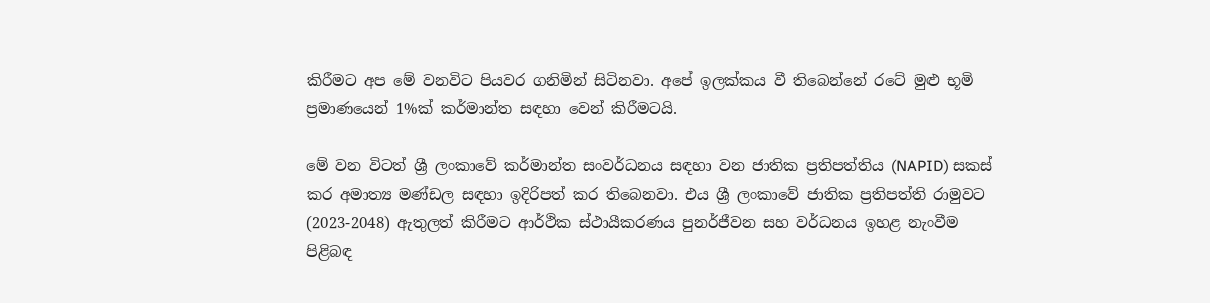කිරීමට අප මේ වනවිට පියවර ගනිමින් සිටිනවා. අපේ ඉලක්කය වී තිබෙන්නේ රටේ මුළු භූමි ප්‍රමාණයෙන් 1%ක් කර්මාන්ත සඳහා වෙන් කිරීමටයි.

මේ වන විටත් ශ්‍රී ලංකාවේ කර්මාන්ත සංවර්ධනය සඳහා වන ජාතික ප්‍රතිපත්තිය (NAPID) සකස් කර අමාත්‍ය මණ්ඩල සඳහා ඉදිරිපත් කර තිබෙනවා. එය ශ්‍රී ලංකාවේ ජාතික ප්‍රතිපත්ති රාමුවට (2023-2048) ඇතුලත් කිරීමට ආර්ථික ස්ථායීකරණය පුනර්ජීවන සහ වර්ධනය ඉහළ නැංවීම පිළිබඳ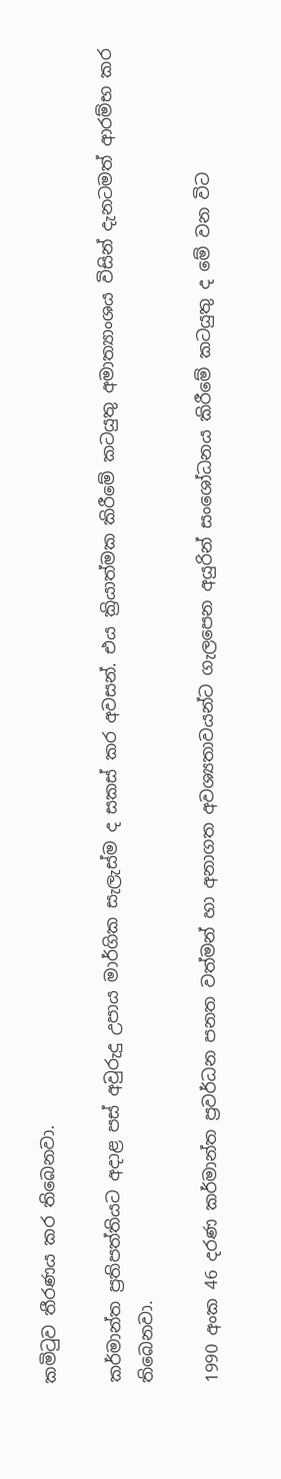කමිටුව තීරණය කර තිබෙනවා.

කර්මාන්ත ප්‍රතිපත්තියට අදාළ පස් අවුරුදු උපාය මාර්ගික සැලැස්ම ද සකස් කර අවසන්. එය ක්‍රියාත්මක කිරීමේ කටයුතු අමාත්‍යාංශය විසින් දැනටමත් ආරම්භ කර තිබෙනවා.

1990 අංක 46 දරණ කර්මාන්ත ප්‍රවර්ධන පනත වත්මන් හා අනාගත අවශ්‍යතාවයන්ට ගැලපෙන අයුරින් සංශෝධනය කිරීමේ කටයුතු ද මේ වන විට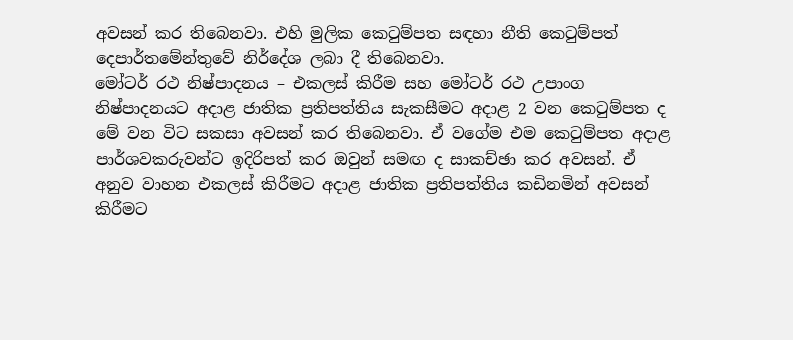අවසන් කර තිබෙනවා. එහි මුලික කෙටුම්පත සඳහා නීති කෙටුම්පත් දෙපාර්තමේන්තුවේ නිර්දේශ ලබා දී තිබෙනවා.
මෝටර් රථ නිෂ්පාදනය – එකලස් කිරීම සහ මෝටර් රථ උපාංග නිෂ්පාදනයට අදාළ ජාතික ප්‍රතිපත්තිය සැකසීමට අදාළ 2 වන කෙටුම්පත ද මේ වන විට සකසා අවසන් කර තිබෙනවා. ඒ වගේම එම කෙටුම්පත අදාළ පාර්ශවකරුවන්ට ඉදිරිපත් කර ඔවුන් සමඟ ද සාකච්ඡා කර අවසන්. ඒ අනුව වාහන එකලස් කිරීමට අදාළ ජාතික ප්‍රතිපත්තිය කඩිනමින් අවසන් කිරීමට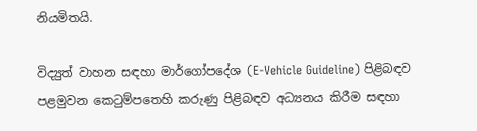නියමිතයි.

විද්‍යුත් වාහන සඳහා මාර්ගෝපදේශ (E-Vehicle Guideline) පිළිබඳව පළමුවන කෙටුම්පතෙහි කරුණු පිළිබඳව අධ්‍යනය කිරීම සඳහා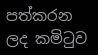පත්කරන ලද කමිටුව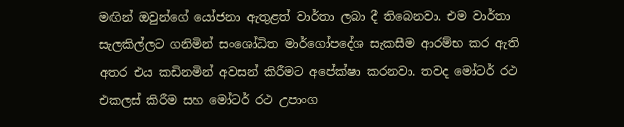මඟින් ඔවුන්ගේ යෝජනා ඇතුළත් වාර්තා ලබා දී තිබෙනවා. එම වාර්තා සැලකිල්ලට ගනිමින් සංශෝධිත මාර්ගෝපදේශ සැකසීම ආරම්භ කර ඇති අතර එය කඩිනමින් අවසන් කිරීමට අපේක්ෂා කරනවා. තවද මෝටර් රථ එකලස් කිරීම සහ මෝටර් රථ උපාංග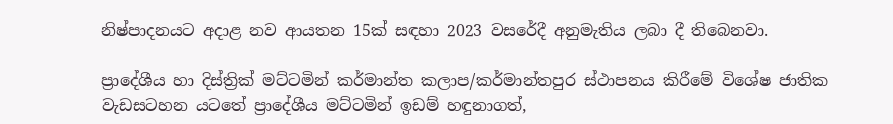නිෂ්පාදනයට අදාළ නව ආයතන 15ක් සඳහා 2023 වසරේදී අනුමැතිය ලබා දී තිබෙනවා.

ප්‍රාදේශීය හා දිස්ත්‍රික් මට්ටමින් කර්මාන්ත කලාප/කර්මාන්තපුර ස්ථාපනය කිරීමේ විශේෂ ජාතික වැඩසටහන යටතේ ප්‍රාදේශීය මට්ටමින් ඉඩම් හඳුනාගත්,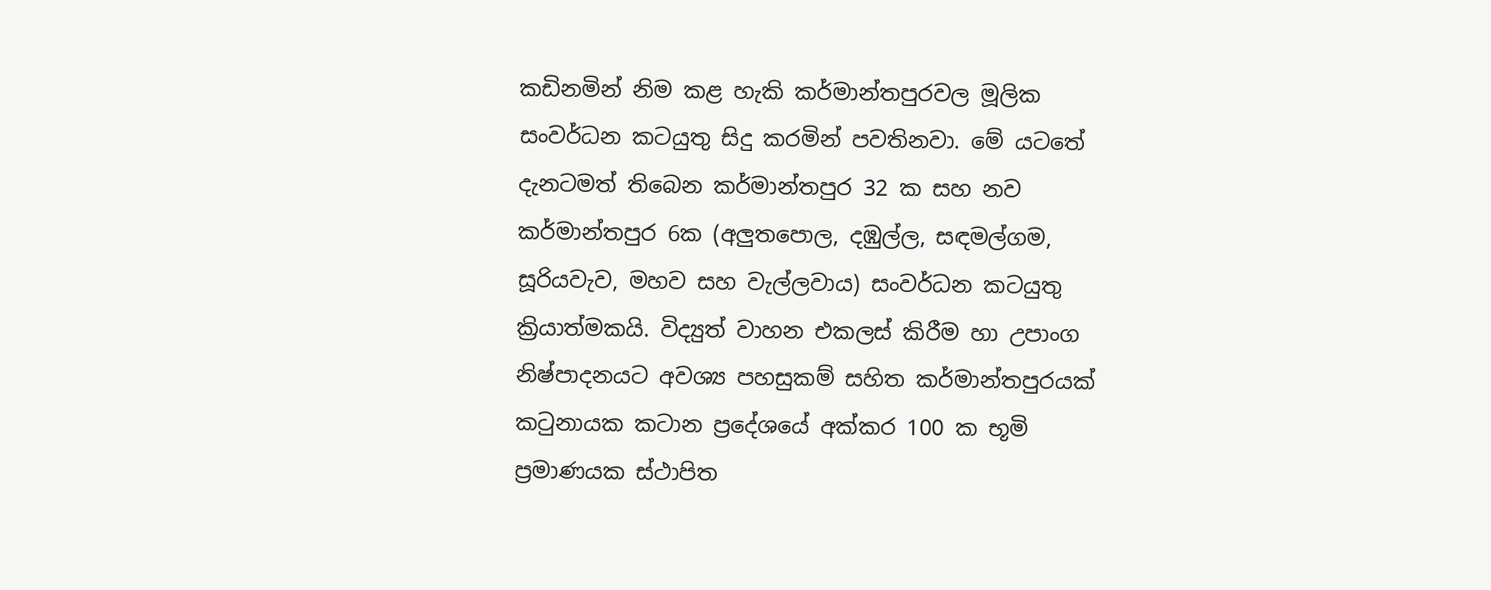කඩිනමින් නිම කළ හැකි කර්මාන්තපුරවල මූලික සංවර්ධන කටයුතු සිදු කරමින් පවතිනවා. මේ යටතේ දැනටමත් තිබෙන කර්මාන්තපුර 32 ක සහ නව කර්මාන්තපුර 6ක (අලුතපොල, දඹුල්ල, සඳමල්ගම, සූරියවැව, මහව සහ වැල්ලවාය) සංවර්ධන කටයුතු ක්‍රියාත්මකයි. විද්‍යුත් වාහන එකලස් කිරීම හා උපාංග නිෂ්පාදනයට අවශ්‍ය පහසුකම් සහිත කර්මාන්තපුරයක් කටුනායක කටාන ප්‍රදේශයේ අක්කර 100 ක භූමි ප්‍රමාණයක ස්ථාපිත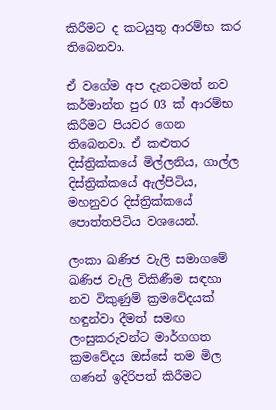කිරීමට ද කටයුතු ආරම්භ කර තිබෙනවා.

ඒ වගේම අප දැනටමත් නව කර්මාන්ත පුර 03 ක් ආරම්භ කිරීමට පියවර ගෙන තිබෙනවා. ඒ කළුතර දිස්ත්‍රික්කයේ මිල්ලනිය, ගාල්ල දිස්ත්‍රික්කයේ ඇල්පිටිය, මහනුවර දිස්ත්‍රික්කයේ පොත්තපිටිය වශයෙන්.

ලංකා ඛණිජ වැලි සමාගමේ ඛණිජ වැලි විකිණීම සඳහා නව විකුණුම් ක්‍රමවේදයක් හඳුන්වා දීමත් සමඟ ලංසුකරුවන්ට මාර්ගගත ක්‍රමවේදය ඔස්සේ තම මිල ගණන් ඉදිරිපත් කිරීමට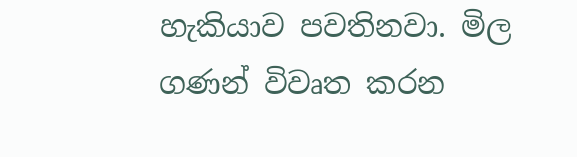හැකියාව පවතිනවා. මිල ගණන් විවෘත කරන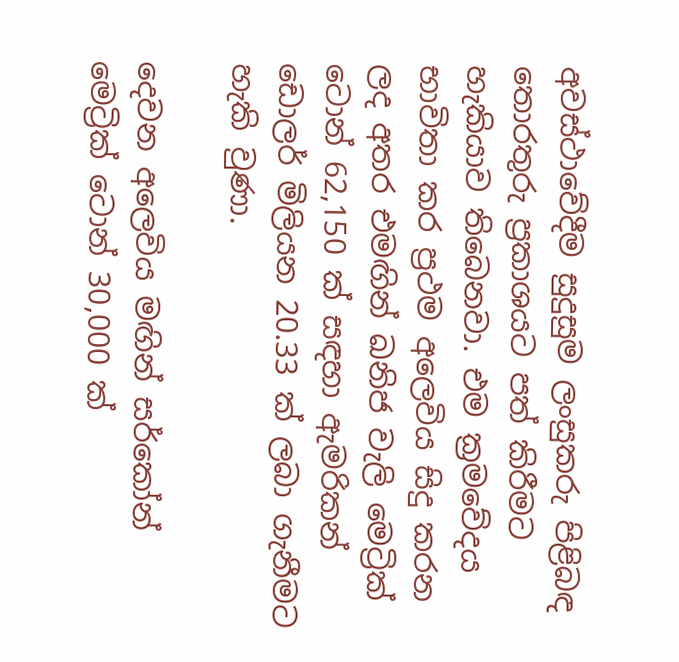අවස්ථාවේදීම සුදුසුම ලංසුකරු පිළිබඳ තොරතුරු ප්‍රකාශයට පත් කිරීමට හැකියාව තිබෙනවා. එම ක්‍රමවේදය භාවිතා කර ප්‍රථම අලෙවිය සිදු කරන ලද අතර එමඟින් ඛනිජ වැලි මෙට්‍රික් ටොන් 62,150 ක් සඳහා ඇමරිකන් ඩොලර් මිලියන 20.33 ක් ලබා ගැනීමට හැකි වුණා.

දෙවන අලෙවිය මඟින් සර්කෝන් මෙට්‍රික් ටොන් 30,000 ක්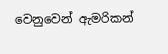වෙනුවෙන් ඇමරිකන්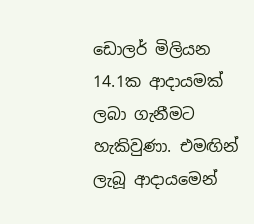ඩොලර් මිලියන 14.1ක ආදායමක් ලබා ගැනීමට හැකිවුණා. එමඟින් ලැබූ ආදායමෙන්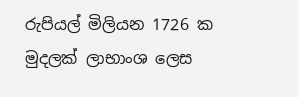රුපියල් මිලියන 1726 ක මුදලක් ලාභාංශ ලෙස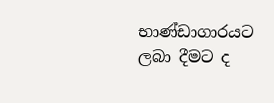භාණ්ඩාගාරයට ලබා දීමට ද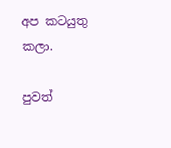අප කටයුතු කලා.

පුවත්